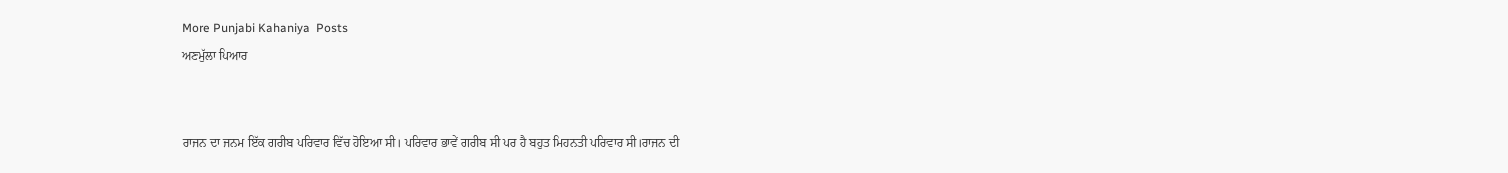More Punjabi Kahaniya  Posts
ਅਣਮੁੱਲਾ ਪਿਆਰ


ਰਾਜਨ ਦਾ ਜਨਮ ਇੱਕ ਗਰੀਬ ਪਰਿਵਾਰ ਵਿੱਚ ਹੋਇਆ ਸੀ। ਪਰਿਵਾਰ ਭਾਵੇਂ ਗਰੀਬ ਸੀ ਪਰ ਹੈ ਬਹੁਤ ਮਿਹਨਤੀ ਪਰਿਵਾਰ ਸੀ।ਰਾਜਨ ਦੀ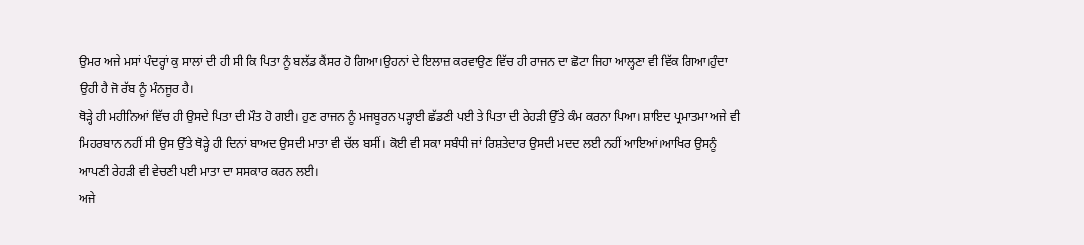ਉਮਰ ਅਜੇ ਮਸਾਂ ਪੰਦਰ੍ਹਾਂ ਕੁ ਸਾਲਾਂ ਦੀ ਹੀ ਸੀ ਕਿ ਪਿਤਾ ਨੂੰ ਬਲੱਡ ਕੈਂਸਰ ਹੋ ਗਿਆ।ਉਹਨਾਂ ਦੇ ਇਲਾਜ਼ ਕਰਵਾਉਣ ਵਿੱਚ ਹੀ ਰਾਜਨ ਦਾ ਛੋਟਾ ਜਿਹਾ ਆਲ੍ਹਣਾ ਵੀ ਵਿੱਕ ਗਿਆ।ਹੁੰਦਾ ਉਹੀ ਹੈ ਜੋ ਰੱਬ ਨੂੰ ਮੰਨਜੂਰ ਹੈ।
ਥੋੜ੍ਹੇ ਹੀ ਮਹੀਨਿਆਂ ਵਿੱਚ ਹੀ ਉਸਦੇ ਪਿਤਾ ਦੀ ਮੌਤ ਹੋ ਗਈ। ਹੁਣ ਰਾਜਨ ਨੂੰ ਮਜਬੂਰਨ ਪੜ੍ਹਾਈ ਛੱਡਣੀ ਪਈ ਤੇ ਪਿਤਾ ਦੀ ਰੇਹੜੀ ਉੱਤੇ ਕੰਮ ਕਰਨਾ ਪਿਆ। ਸ਼ਾਇਦ ਪ੍ਰਮਾਤਮਾ ਅਜੇ ਵੀ ਮਿਹਰਬਾਨ ਨਹੀਂ ਸੀ ਉਸ ਉੱਤੇ ਥੋੜ੍ਹੇ ਹੀ ਦਿਨਾਂ ਬਾਅਦ ਉਸਦੀ ਮਾਤਾ ਵੀ ਚੱਲ ਬਸੀਂ। ਕੋਈ ਵੀ ਸਕਾ ਸਬੰਧੀ ਜਾਂ ਰਿਸ਼ਤੇਦਾਰ ਉਸਦੀ ਮਦਦ ਲਈ ਨਹੀਂ ਆਇਆਂ।ਆਖਿਰ ਉਸਨੂੰ ਆਪਣੀ ਰੇਹੜੀ ਵੀ ਵੇਚਣੀ ਪਈ ਮਾਤਾ ਦਾ ਸਸਕਾਰ ਕਰਨ ਲਈ।
ਅਜੇ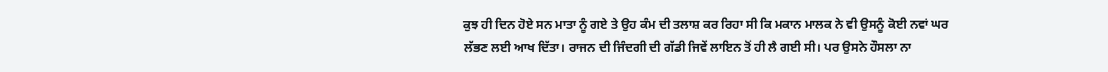ਕੁਝ ਹੀ ਦਿਨ ਹੋਏ ਸਨ ਮਾਤਾ ਨੂੰ ਗਏ ਤੇ ਉਹ ਕੰਮ ਦੀ ਤਲਾਸ਼ ਕਰ ਰਿਹਾ ਸੀ ਕਿ ਮਕਾਨ ਮਾਲਕ ਨੇ ਵੀ ਉਸਨੂੰ ਕੋਈ ਨਵਾਂ ਘਰ ਲੱਭਣ ਲਈ ਆਖ ਦਿੱਤਾ। ਰਾਜਨ ਦੀ ਜਿੰਦਗੀ ਦੀ ਗੱਡੀ ਜਿਵੇਂ ਲਾਇਨ ਤੋਂ ਹੀ ਲੈ ਗਈ ਸੀ। ਪਰ ਉਸਨੇ ਹੌਸਲਾ ਨਾ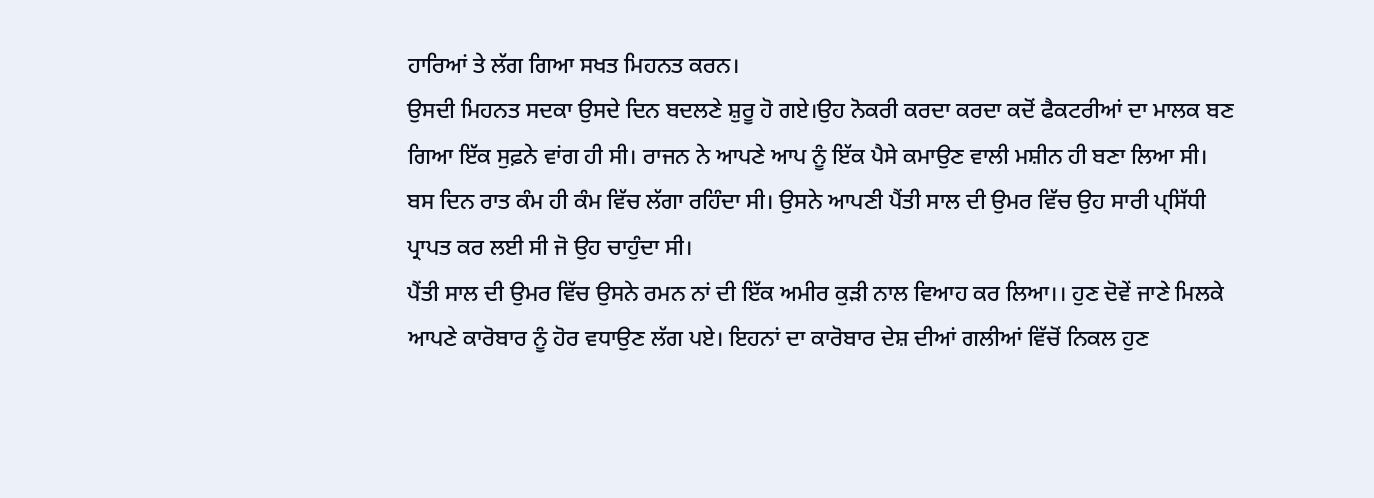ਹਾਰਿਆਂ ਤੇ ਲੱਗ ਗਿਆ ਸਖਤ ਮਿਹਨਤ ਕਰਨ।
ਉਸਦੀ ਮਿਹਨਤ ਸਦਕਾ ਉਸਦੇ ਦਿਨ ਬਦਲਣੇ ਸ਼ੁਰੂ ਹੋ ਗਏ।ਉਹ ਨੋਕਰੀ ਕਰਦਾ ਕਰਦਾ ਕਦੋਂ ਫੈਕਟਰੀਆਂ ਦਾ ਮਾਲਕ ਬਣ ਗਿਆ ਇੱਕ ਸੁਫ਼ਨੇ ਵਾਂਗ ਹੀ ਸੀ। ਰਾਜਨ ਨੇ ਆਪਣੇ ਆਪ ਨੂੰ ਇੱਕ ਪੈਸੇ ਕਮਾਉਣ ਵਾਲੀ ਮਸ਼ੀਨ ਹੀ ਬਣਾ ਲਿਆ ਸੀ। ਬਸ ਦਿਨ ਰਾਤ ਕੰਮ ਹੀ ਕੰਮ ਵਿੱਚ ਲੱਗਾ ਰਹਿੰਦਾ ਸੀ। ਉਸਨੇ ਆਪਣੀ ਪੈਂਤੀ ਸਾਲ ਦੀ ਉਮਰ ਵਿੱਚ ਉਹ ਸਾਰੀ ਪ੍ਸਿੱਧੀ ਪ੍ਰਾਪਤ ਕਰ ਲਈ ਸੀ ਜੋ ਉਹ ਚਾਹੁੰਦਾ ਸੀ।
ਪੈਂਤੀ ਸਾਲ ਦੀ ਉਮਰ ਵਿੱਚ ਉਸਨੇ ਰਮਨ ਨਾਂ ਦੀ ਇੱਕ ਅਮੀਰ ਕੁੜੀ ਨਾਲ ਵਿਆਹ ਕਰ ਲਿਆ।। ਹੁਣ ਦੋਵੇਂ ਜਾਣੇ ਮਿਲਕੇ ਆਪਣੇ ਕਾਰੋਬਾਰ ਨੂੰ ਹੋਰ ਵਧਾਉਣ ਲੱਗ ਪਏ। ਇਹਨਾਂ ਦਾ ਕਾਰੋਬਾਰ ਦੇਸ਼ ਦੀਆਂ ਗਲੀਆਂ ਵਿੱਚੋਂ ਨਿਕਲ ਹੁਣ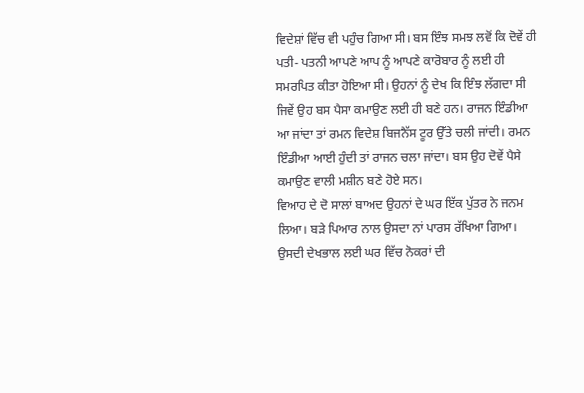ਵਿਦੇਸ਼ਾਂ ਵਿੱਚ ਵੀ ਪਹੁੰਚ ਗਿਆ ਸੀ। ਬਸ ਇੰਝ ਸਮਝ ਲਵੋਂ ਕਿ ਦੋਵੇਂ ਹੀ ਪਤੀ- ਪਤਨੀ ਆਪਣੇ ਆਪ ਨੂੰ ਆਪਣੇ ਕਾਰੋਬਾਰ ਨੂੰ ਲਈ ਹੀ ਸਮਰਪਿਤ ਕੀਤਾ ਹੋਇਆ ਸੀ। ਉਹਨਾਂ ਨੂੰ ਦੇਖ ਕਿ ਇੰਝ ਲੱਗਦਾ ਸੀ ਜਿਵੇਂ ਉਹ ਬਸ ਪੈਸਾ ਕਮਾਉਣ ਲਈ ਹੀ ਬਣੇ ਹਨ। ਰਾਜਨ ਇੰਡੀਆ ਆ ਜਾਂਦਾ ਤਾਂ ਰਮਨ ਵਿਦੇਸ਼ ਬਿਜਨੈੱਸ ਟੂਰ ਉੱਤੇ ਚਲੀ ਜਾਂਦੀ। ਰਮਨ ਇੰਡੀਆ ਆਈ ਹੁੰਦੀ ਤਾਂ ਰਾਜਨ ਚਲਾ ਜਾਂਦਾ। ਬਸ ਉਹ ਦੋਵੇਂ ਪੈਸੇ ਕਮਾਉਣ ਵਾਲੀ ਮਸ਼ੀਨ ਬਣੇ ਹੋਏ ਸਨ।
ਵਿਆਹ ਦੇ ਦੋ ਸਾਲਾਂ ਬਾਅਦ ਉਹਨਾਂ ਦੇ ਘਰ ਇੱਕ ਪੁੱਤਰ ਨੇ ਜਨਮ ਲਿਆ। ਬੜੇ ਪਿਆਰ ਨਾਲ ਉਸਦਾ ਨਾਂ ਪਾਰਸ ਰੱਖਿਆ ਗਿਆ। ਉਸਦੀ ਦੇਖਭਾਲ ਲਈ ਘਰ ਵਿੱਚ ਨੋਕਰਾਂ ਦੀ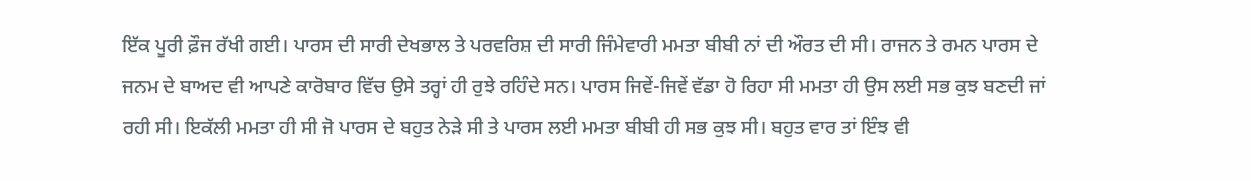ਇੱਕ ਪੂਰੀ ਫ਼ੌਜ ਰੱਖੀ ਗਈ। ਪਾਰਸ ਦੀ ਸਾਰੀ ਦੇਖਭਾਲ ਤੇ ਪਰਵਰਿਸ਼ ਦੀ ਸਾਰੀ ਜਿੰਮੇਵਾਰੀ ਮਮਤਾ ਬੀਬੀ ਨਾਂ ਦੀ ਔਰਤ ਦੀ ਸੀ। ਰਾਜਨ ਤੇ ਰਮਨ ਪਾਰਸ ਦੇ ਜਨਮ ਦੇ ਬਾਅਦ ਵੀ ਆਪਣੇ ਕਾਰੋਬਾਰ ਵਿੱਚ ਉਸੇ ਤਰ੍ਹਾਂ ਹੀ ਰੁਝੇ ਰਹਿੰਦੇ ਸਨ। ਪਾਰਸ ਜਿਵੇਂ-ਜਿਵੇਂ ਵੱਡਾ ਹੋ ਰਿਹਾ ਸੀ ਮਮਤਾ ਹੀ ਉਸ ਲਈ ਸਭ ਕੁਝ ਬਣਦੀ ਜਾਂ ਰਹੀ ਸੀ। ਇਕੱਲੀ ਮਮਤਾ ਹੀ ਸੀ ਜੋ ਪਾਰਸ ਦੇ ਬਹੁਤ ਨੇੜੇ ਸੀ ਤੇ ਪਾਰਸ ਲਈ ਮਮਤਾ ਬੀਬੀ ਹੀ ਸਭ ਕੁਝ ਸੀ। ਬਹੁਤ ਵਾਰ ਤਾਂ ਇੰਝ ਵੀ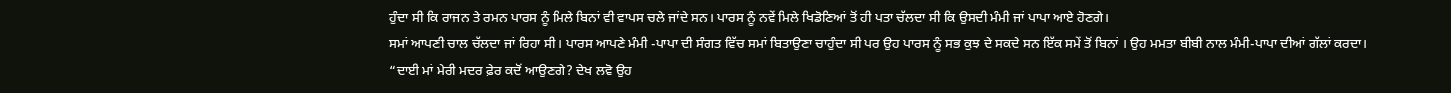ਹੁੰਦਾ ਸੀ ਕਿ ਰਾਜਨ ਤੇ ਰਮਨ ਪਾਰਸ ਨੂੰ ਮਿਲੇ ਬਿਨਾਂ ਵੀ ਵਾਪਸ ਚਲੇ ਜਾਂਦੇ ਸਨ। ਪਾਰਸ ਨੂੰ ਨਵੇਂ ਮਿਲੇ ਖਿਡੋਣਿਆਂ ਤੋਂ ਹੀ ਪਤਾ ਚੱਲਦਾ ਸੀ ਕਿ ਉਸਦੀ ਮੰਮੀ ਜਾਂ ਪਾਪਾ ਆਏ ਹੋਣਗੇ।
ਸਮਾਂ ਆਪਣੀ ਚਾਲ ਚੱਲਦਾ ਜਾਂ ਰਿਹਾ ਸੀ। ਪਾਰਸ ਆਪਣੇ ਮੰਮੀ -ਪਾਪਾ ਦੀ ਸੰਗਤ ਵਿੱਚ ਸਮਾਂ ਬਿਤਾਉਣਾ ਚਾਹੁੰਦਾ ਸੀ ਪਰ ਉਹ ਪਾਰਸ ਨੂੰ ਸਭ ਕੁਝ ਦੇ ਸਕਦੇ ਸਨ ਇੱਕ ਸਮੇਂ ਤੋਂ ਬਿਨਾਂ । ਉਹ ਮਮਤਾ ਬੀਬੀ ਨਾਲ ਮੰਮੀ-ਪਾਪਾ ਦੀਆਂ ਗੱਲਾਂ ਕਰਦਾ।
“ਦਾਈ ਮਾਂ ਮੇਰੀ ਮਦਰ ਫ਼ੇਰ ਕਦੋਂ ਆਉਣਗੇ? ਦੇਖ ਲਵੋ ਉਹ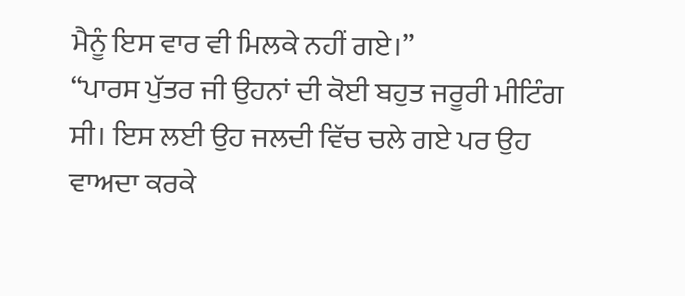ਮੈਨੂੰ ਇਸ ਵਾਰ ਵੀ ਮਿਲਕੇ ਨਹੀਂ ਗਏ।”
“ਪਾਰਸ ਪੁੱਤਰ ਜੀ ਉਹਨਾਂ ਦੀ ਕੋਈ ਬਹੁਤ ਜਰੂਰੀ ਮੀਟਿੰਗ ਸੀ। ਇਸ ਲਈ ਉਹ ਜਲਦੀ ਵਿੱਚ ਚਲੇ ਗਏ ਪਰ ਉਹ ਵਾਅਦਾ ਕਰਕੇ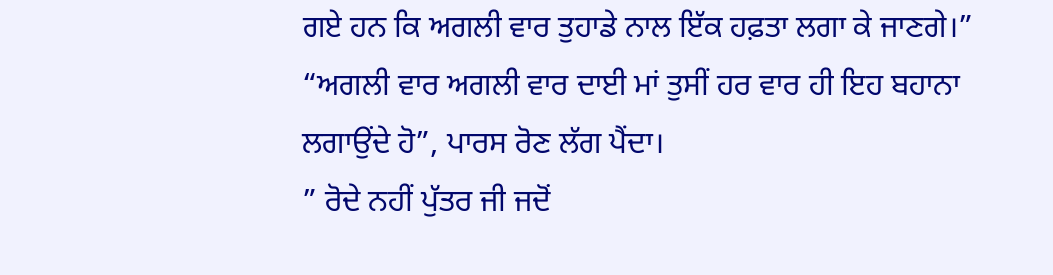ਗਏ ਹਨ ਕਿ ਅਗਲੀ ਵਾਰ ਤੁਹਾਡੇ ਨਾਲ ਇੱਕ ਹਫ਼ਤਾ ਲਗਾ ਕੇ ਜਾਣਗੇ।”
“ਅਗਲੀ ਵਾਰ ਅਗਲੀ ਵਾਰ ਦਾਈ ਮਾਂ ਤੁਸੀਂ ਹਰ ਵਾਰ ਹੀ ਇਹ ਬਹਾਨਾ ਲਗਾਉਂਦੇ ਹੋ”, ਪਾਰਸ ਰੋਣ ਲੱਗ ਪੈਂਦਾ।
” ਰੋਦੇ ਨਹੀਂ ਪੁੱਤਰ ਜੀ ਜਦੋਂ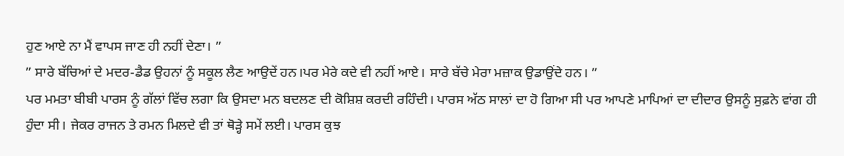ਹੁਣ ਆਏ ਨਾ ਮੈਂ ਵਾਪਸ ਜਾਣ ਹੀ ਨਹੀਂ ਦੇਣਾ। ”
” ਸਾਰੇ ਬੱਚਿਆਂ ਦੇ ਮਦਰ-ਡੈਡ ਉਹਨਾਂ ਨੂੰ ਸਕੂਲ ਲੈਣ ਆਉਦੇਂ ਹਨ।ਪਰ ਮੇਰੇ ਕਦੇ ਵੀ ਨਹੀਂ ਆਏ। ਸਾਰੇ ਬੱਚੇ ਮੇਰਾ ਮਜ਼ਾਕ ਉਡਾਉਂਦੇ ਹਨ। ”
ਪਰ ਮਮਤਾ ਬੀਬੀ ਪਾਰਸ ਨੂੰ ਗੱਲਾਂ ਵਿੱਚ ਲਗਾ ਕਿ ਉਸਦਾ ਮਨ ਬਦਲਣ ਦੀ ਕੋਸ਼ਿਸ਼ ਕਰਦੀ ਰਹਿੰਦੀ। ਪਾਰਸ ਅੱਠ ਸਾਲਾਂ ਦਾ ਹੋ ਗਿਆ ਸੀ ਪਰ ਆਪਣੇ ਮਾਪਿਆਂ ਦਾ ਦੀਦਾਰ ਉਸਨੂੰ ਸੁਫ਼ਨੇ ਵਾਂਗ ਹੀ ਹੁੰਦਾ ਸੀ। ਜੇਕਰ ਰਾਜਨ ਤੇ ਰਮਨ ਮਿਲਦੇ ਵੀ ਤਾਂ ਥੋੜ੍ਹੇ ਸਮੇਂ ਲਈ। ਪਾਰਸ ਕੁਝ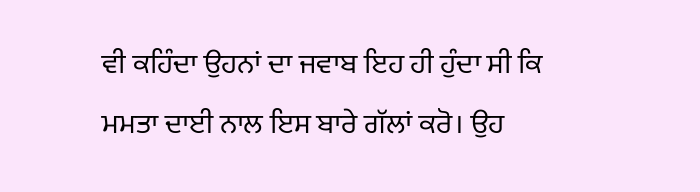ਵੀ ਕਹਿੰਦਾ ਉਹਨਾਂ ਦਾ ਜਵਾਬ ਇਹ ਹੀ ਹੁੰਦਾ ਸੀ ਕਿ ਮਮਤਾ ਦਾਈ ਨਾਲ ਇਸ ਬਾਰੇ ਗੱਲਾਂ ਕਰੋ। ਉਹ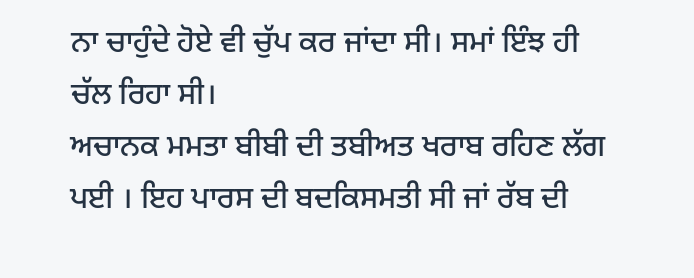ਨਾ ਚਾਹੁੰਦੇ ਹੋਏ ਵੀ ਚੁੱਪ ਕਰ ਜਾਂਦਾ ਸੀ। ਸਮਾਂ ਇੰਝ ਹੀ ਚੱਲ ਰਿਹਾ ਸੀ।
ਅਚਾਨਕ ਮਮਤਾ ਬੀਬੀ ਦੀ ਤਬੀਅਤ ਖਰਾਬ ਰਹਿਣ ਲੱਗ ਪਈ । ਇਹ ਪਾਰਸ ਦੀ ਬਦਕਿਸਮਤੀ ਸੀ ਜਾਂ ਰੱਬ ਦੀ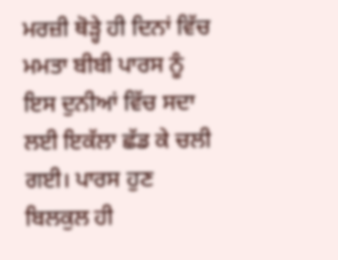ਮਰਜ਼ੀ ਥੋੜ੍ਹੇ ਹੀ ਦਿਨਾਂ ਵਿੱਚ ਮਮਤਾ ਬੀਬੀ ਪਾਰਸ ਨੂੰ ਇਸ ਦੁਨੀਆਂ ਵਿੱਚ ਸਦਾ ਲਈ ਇਕੱਲਾ ਛੱਡ ਕੇ ਚਲੀ ਗਈ। ਪਾਰਸ ਹੁਣ ਬਿਲਕੁਲ ਹੀ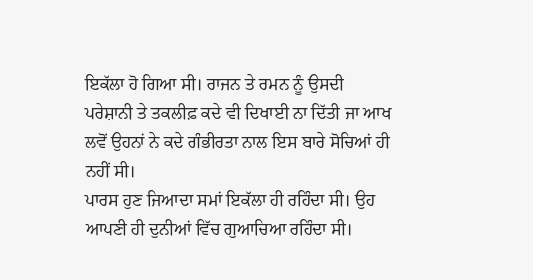ਇਕੱਲਾ ਹੋ ਗਿਆ ਸੀ। ਰਾਜਨ ਤੇ ਰਮਨ ਨੂੰ ਉਸਦੀ ਪਰੇਸ਼ਾਨੀ ਤੇ ਤਕਲੀਫ਼ ਕਦੇ ਵੀ ਦਿਖਾਈ ਨਾ ਦਿੱਤੀ ਜਾ ਆਖ ਲਵੋਂ ਉਹਨਾਂ ਨੇ ਕਦੇ ਗੰਭੀਰਤਾ ਨਾਲ ਇਸ ਬਾਰੇ ਸੋਚਿਆਂ ਹੀ ਨਹੀਂ ਸੀ।
ਪਾਰਸ ਹੁਣ ਜਿਆਦਾ ਸਮਾਂ ਇਕੱਲਾ ਹੀ ਰਹਿੰਦਾ ਸੀ। ਉਹ ਆਪਣੀ ਹੀ ਦੁਨੀਆਂ ਵਿੱਚ ਗੁਆਚਿਆ ਰਹਿੰਦਾ ਸੀ।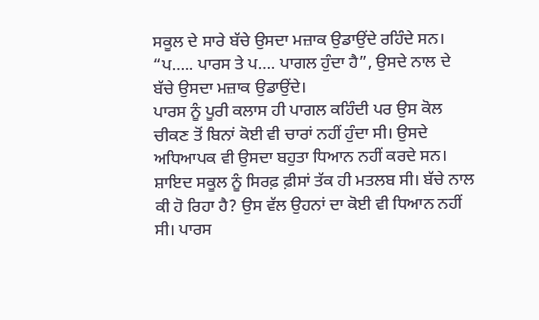ਸਕੂਲ ਦੇ ਸਾਰੇ ਬੱਚੇ ਉਸਦਾ ਮਜ਼ਾਕ ਉਡਾਉਂਦੇ ਰਹਿੰਦੇ ਸਨ।
“ਪ….. ਪਾਰਸ ਤੇ ਪ…. ਪਾਗਲ ਹੁੰਦਾ ਹੈ”, ਉਸਦੇ ਨਾਲ ਦੇ ਬੱਚੇ ਉਸਦਾ ਮਜ਼ਾਕ ਉਡਾਉਂਦੇ।
ਪਾਰਸ ਨੂੰ ਪੂਰੀ ਕਲਾਸ ਹੀ ਪਾਗਲ ਕਹਿੰਦੀ ਪਰ ਉਸ ਕੋਲ ਚੀਕਣ ਤੋਂ ਬਿਨਾਂ ਕੋਈ ਵੀ ਚਾਰਾਂ ਨਹੀਂ ਹੁੰਦਾ ਸੀ। ਉਸਦੇ ਅਧਿਆਪਕ ਵੀ ਉਸਦਾ ਬਹੁਤਾ ਧਿਆਨ ਨਹੀਂ ਕਰਦੇ ਸਨ। ਸ਼ਾਇਦ ਸਕੂਲ ਨੂੰ ਸਿਰਫ਼ ਫ਼ੀਸਾਂ ਤੱਕ ਹੀ ਮਤਲਬ ਸੀ। ਬੱਚੇ ਨਾਲ ਕੀ ਹੋ ਰਿਹਾ ਹੈ? ਉਸ ਵੱਲ ਉਹਨਾਂ ਦਾ ਕੋਈ ਵੀ ਧਿਆਨ ਨਹੀਂ ਸੀ। ਪਾਰਸ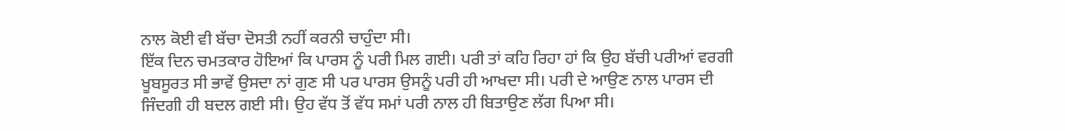ਨਾਲ ਕੋਈ ਵੀ ਬੱਚਾ ਦੋਸਤੀ ਨਹੀਂ ਕਰਨੀ ਚਾਹੁੰਦਾ ਸੀ।
ਇੱਕ ਦਿਨ ਚਮਤਕਾਰ ਹੋਇਆਂ ਕਿ ਪਾਰਸ ਨੂੰ ਪਰੀ ਮਿਲ ਗਈ। ਪਰੀ ਤਾਂ ਕਹਿ ਰਿਹਾ ਹਾਂ ਕਿ ਉਹ ਬੱਚੀ ਪਰੀਆਂ ਵਰਗੀ ਖੂਬਸੂਰਤ ਸੀ ਭਾਵੇਂ ਉਸਦਾ ਨਾਂ ਗੁਣ ਸੀ ਪਰ ਪਾਰਸ ਉਸਨੂੰ ਪਰੀ ਹੀ ਆਖਦਾ ਸੀ। ਪਰੀ ਦੇ ਆਉਣ ਨਾਲ ਪਾਰਸ ਦੀ ਜਿੰਦਗੀ ਹੀ ਬਦਲ ਗਈ ਸੀ। ਉਹ ਵੱਧ ਤੋਂ ਵੱਧ ਸਮਾਂ ਪਰੀ ਨਾਲ ਹੀ ਬਿਤਾਉਣ ਲੱਗ ਪਿਆ ਸੀ।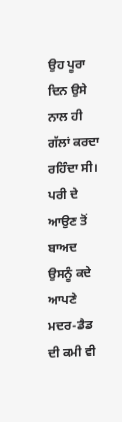ਉਹ ਪੂਰਾ ਦਿਨ ਉਸੇ ਨਾਲ ਹੀ ਗੱਲਾਂ ਕਰਦਾ ਰਹਿੰਦਾ ਸੀ। ਪਰੀ ਦੇ ਆਉਣ ਤੋਂ ਬਾਅਦ ਉਸਨੂੰ ਕਦੇ ਆਪਣੇ ਮਦਰ-ਡੈਡ ਦੀ ਕਮੀ ਵੀ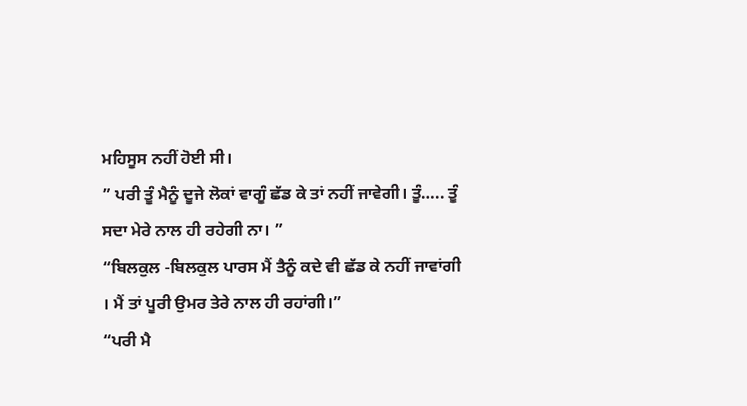ਮਹਿਸੂਸ ਨਹੀਂ ਹੋਈ ਸੀ।
” ਪਰੀ ਤੂੰ ਮੈਨੂੰ ਦੂਜੇ ਲੋਕਾਂ ਵਾਗੂੰ ਛੱਡ ਕੇ ਤਾਂ ਨਹੀਂ ਜਾਵੇਗੀ। ਤੂੰ….. ਤੂੰ ਸਦਾ ਮੇਰੇ ਨਾਲ ਹੀ ਰਹੇਗੀ ਨਾ। ”
“ਬਿਲਕੁਲ -ਬਿਲਕੁਲ ਪਾਰਸ ਮੈਂ ਤੈਨੂੰ ਕਦੇ ਵੀ ਛੱਡ ਕੇ ਨਹੀਂ ਜਾਵਾਂਗੀ । ਮੈਂ ਤਾਂ ਪੂਰੀ ਉਮਰ ਤੇਰੇ ਨਾਲ ਹੀ ਰਹਾਂਗੀ।”
“ਪਰੀ ਮੈ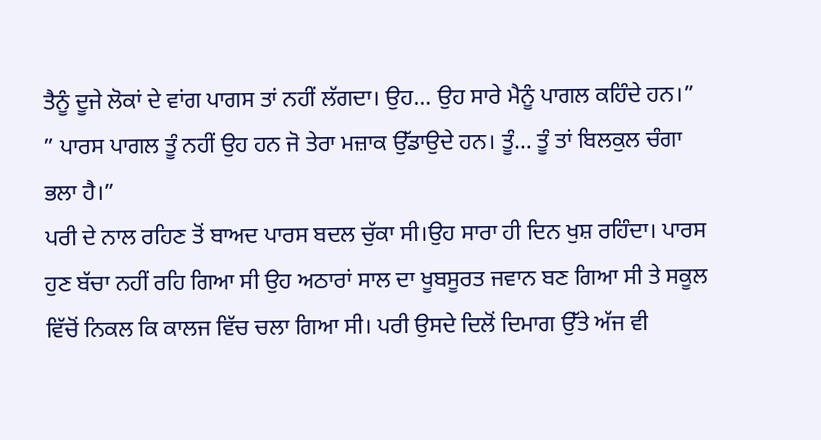ਤੈਨੂੰ ਦੂਜੇ ਲੋਕਾਂ ਦੇ ਵਾਂਗ ਪਾਗਸ ਤਾਂ ਨਹੀਂ ਲੱਗਦਾ। ਉਹ… ਉਹ ਸਾਰੇ ਮੈਨੂੰ ਪਾਗਲ ਕਹਿੰਦੇ ਹਨ।”
” ਪਾਰਸ ਪਾਗਲ ਤੂੰ ਨਹੀਂ ਉਹ ਹਨ ਜੋ ਤੇਰਾ ਮਜ਼ਾਕ ਉੱਡਾਉਦੇ ਹਨ। ਤੂੰ… ਤੂੰ ਤਾਂ ਬਿਲਕੁਲ ਚੰਗਾ ਭਲਾ ਹੈ।”
ਪਰੀ ਦੇ ਨਾਲ ਰਹਿਣ ਤੋਂ ਬਾਅਦ ਪਾਰਸ ਬਦਲ ਚੁੱਕਾ ਸੀ।ਉਹ ਸਾਰਾ ਹੀ ਦਿਨ ਖੁਸ਼ ਰਹਿੰਦਾ। ਪਾਰਸ ਹੁਣ ਬੱਚਾ ਨਹੀਂ ਰਹਿ ਗਿਆ ਸੀ ਉਹ ਅਠਾਰਾਂ ਸਾਲ ਦਾ ਖੂਬਸੂਰਤ ਜਵਾਨ ਬਣ ਗਿਆ ਸੀ ਤੇ ਸਕੂਲ ਵਿੱਚੋਂ ਨਿਕਲ ਕਿ ਕਾਲਜ ਵਿੱਚ ਚਲਾ ਗਿਆ ਸੀ। ਪਰੀ ਉਸਦੇ ਦਿਲੋਂ ਦਿਮਾਗ ਉੱਤੇ ਅੱਜ ਵੀ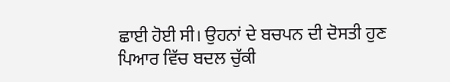ਛਾਈ ਹੋਈ ਸੀ। ਉਹਨਾਂ ਦੇ ਬਚਪਨ ਦੀ ਦੋਸਤੀ ਹੁਣ ਪਿਆਰ ਵਿੱਚ ਬਦਲ ਚੁੱਕੀ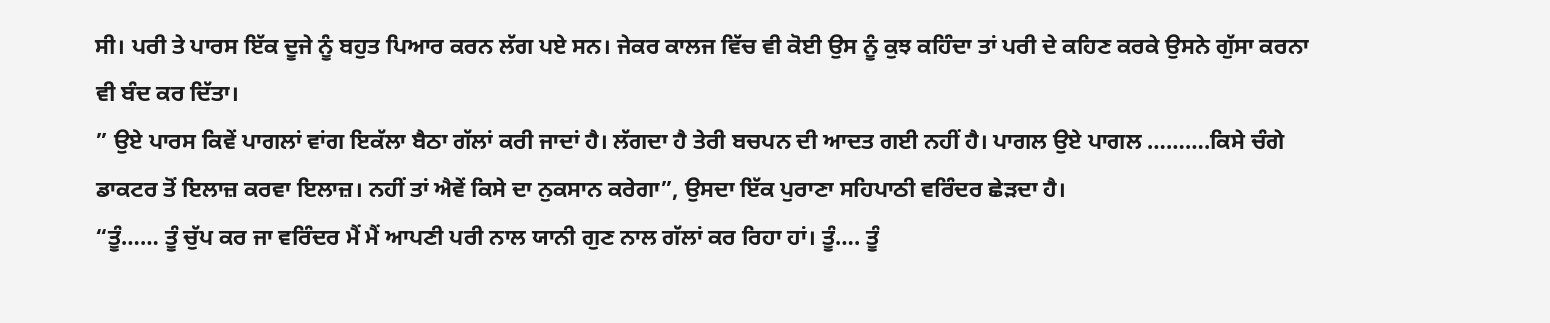ਸੀ। ਪਰੀ ਤੇ ਪਾਰਸ ਇੱਕ ਦੂਜੇ ਨੂੰ ਬਹੁਤ ਪਿਆਰ ਕਰਨ ਲੱਗ ਪਏ ਸਨ। ਜੇਕਰ ਕਾਲਜ ਵਿੱਚ ਵੀ ਕੋਈ ਉਸ ਨੂੰ ਕੁਝ ਕਹਿੰਦਾ ਤਾਂ ਪਰੀ ਦੇ ਕਹਿਣ ਕਰਕੇ ਉਸਨੇ ਗੁੱਸਾ ਕਰਨਾ ਵੀ ਬੰਦ ਕਰ ਦਿੱਤਾ।
” ਉਏ ਪਾਰਸ ਕਿਵੇਂ ਪਾਗਲਾਂ ਵਾਂਗ ਇਕੱਲਾ ਬੈਠਾ ਗੱਲਾਂ ਕਰੀ ਜਾਦਾਂ ਹੈ। ਲੱਗਦਾ ਹੈ ਤੇਰੀ ਬਚਪਨ ਦੀ ਆਦਤ ਗਈ ਨਹੀਂ ਹੈ। ਪਾਗਲ ਉਏ ਪਾਗਲ ……….ਕਿਸੇ ਚੰਗੇ ਡਾਕਟਰ ਤੋਂ ਇਲਾਜ਼ ਕਰਵਾ ਇਲਾਜ਼। ਨਹੀਂ ਤਾਂ ਐਵੇਂ ਕਿਸੇ ਦਾ ਨੁਕਸਾਨ ਕਰੇਗਾ”, ਉਸਦਾ ਇੱਕ ਪੁਰਾਣਾ ਸਹਿਪਾਠੀ ਵਰਿੰਦਰ ਛੇੜਦਾ ਹੈ।
“ਤੂੰ…… ਤੂੰ ਚੁੱਪ ਕਰ ਜਾ ਵਰਿੰਦਰ ਮੈਂ ਮੈਂ ਆਪਣੀ ਪਰੀ ਨਾਲ ਯਾਨੀ ਗੁਣ ਨਾਲ ਗੱਲਾਂ ਕਰ ਰਿਹਾ ਹਾਂ। ਤੂੰ…. ਤੂੰ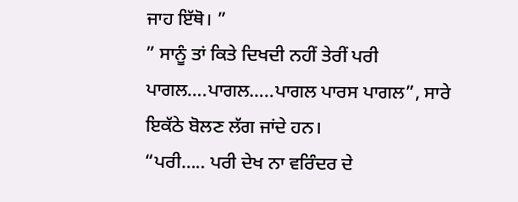ਜਾਹ ਇੱਥੋ। ”
” ਸਾਨੂੰ ਤਾਂ ਕਿਤੇ ਦਿਖਦੀ ਨਹੀਂ ਤੇਰੀਂ ਪਰੀ ਪਾਗਲ….ਪਾਗਲ…..ਪਾਗਲ ਪਾਰਸ ਪਾਗਲ”, ਸਾਰੇ ਇਕੱਠੇ ਬੋਲਣ ਲੱਗ ਜਾਂਦੇ ਹਨ।
“ਪਰੀ….. ਪਰੀ ਦੇਖ ਨਾ ਵਰਿੰਦਰ ਦੇ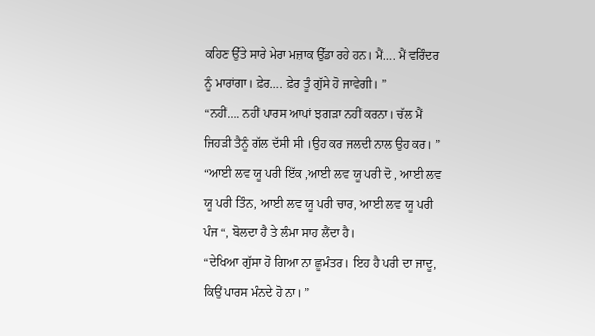ਕਹਿਣ ਉੱਤੇ ਸਾਰੇ ਮੇਰਾ ਮਜ਼ਾਕ ਉੱਡਾ ਰਹੇ ਹਨ। ਮੈਂ…. ਮੈਂ ਵਰਿੰਦਰ ਨੂੰ ਮਾਰਾਂਗਾ। ਫ਼ੇਰ…. ਫ਼ੇਰ ਤੂੰ ਗੁੱਸੇ ਹੋ ਜਾਵੇਗੀ। ”
“ਨਹੀਂ…. ਨਹੀਂ ਪਾਰਸ ਆਪਾਂ ਝਗੜਾ ਨਹੀਂ ਕਰਨਾ। ਚੱਲ ਮੈਂ ਜਿਹੜੀ ਤੈਨੂੰ ਗੱਲ ਦੱਸੀ ਸੀ ।ਉਹ ਕਰ ਜਲਦੀ ਨਾਲ ਉਹ ਕਰ। ”
“ਆਈ ਲਵ ਯੂ ਪਰੀ ਇੱਕ ,ਆਈ ਲਵ ਯੂ ਪਰੀ ਦੋ , ਆਈ ਲਵ ਯੂ ਪਰੀ ਤਿੰਨ, ਆਈ ਲਵ ਯੂ ਪਰੀ ਚਾਰ, ਆਈ ਲਵ ਯੂ ਪਰੀ ਪੰਜ “, ਬੋਲਦਾ ਹੈ ਤੇ ਲੰਮਾ ਸਾਹ ਲੈਂਦਾ ਹੈ।
“ਦੇਖਿਆ ਗੁੱਸਾ ਹੋ ਗਿਆ ਨਾ ਛੂਮੰਤਰ। ਇਹ ਹੈ ਪਰੀ ਦਾ ਜਾਦੂ, ਕਿਉਂ ਪਾਰਸ ਮੰਨਦੇ ਹੋ ਨਾ। ”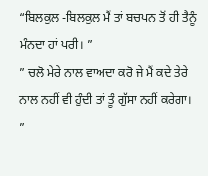“ਬਿਲਕੁਲ -ਬਿਲਕੁਲ ਮੈਂ ਤਾਂ ਬਚਪਨ ਤੋਂ ਹੀ ਤੈਨੂੰ ਮੰਨਦਾ ਹਾਂ ਪਰੀ। ”
” ਚਲੋ ਮੇਰੇ ਨਾਲ ਵਾਅਦਾ ਕਰੋ ਜੇ ਮੈਂ ਕਦੇ ਤੇਰੇ ਨਾਲ ਨਹੀਂ ਵੀ ਹੁੰਦੀ ਤਾਂ ਤੂੰ ਗੁੱਸਾ ਨਹੀਂ ਕਰੇਗਾ। ”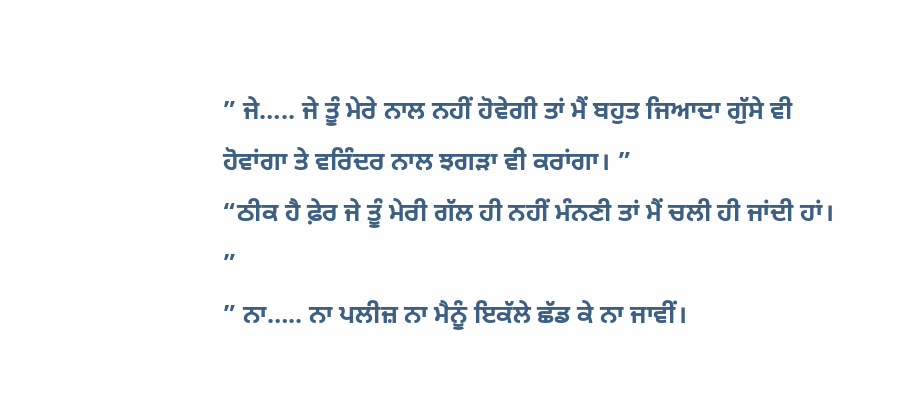” ਜੇ….. ਜੇ ਤੂੰ ਮੇਰੇ ਨਾਲ ਨਹੀਂ ਹੋਵੇਗੀ ਤਾਂ ਮੈਂ ਬਹੁਤ ਜਿਆਦਾ ਗੁੱਸੇ ਵੀ ਹੋਵਾਂਗਾ ਤੇ ਵਰਿੰਦਰ ਨਾਲ ਝਗੜਾ ਵੀ ਕਰਾਂਗਾ। ”
“ਠੀਕ ਹੈ ਫ਼ੇਰ ਜੇ ਤੂੰ ਮੇਰੀ ਗੱਲ ਹੀ ਨਹੀਂ ਮੰਨਣੀ ਤਾਂ ਮੈਂ ਚਲੀ ਹੀ ਜਾਂਦੀ ਹਾਂ। ”
” ਨਾ….. ਨਾ ਪਲੀਜ਼ ਨਾ ਮੈਨੂੰ ਇਕੱਲੇ ਛੱਡ ਕੇ ਨਾ ਜਾਵੀਂ।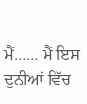ਮੈਂ…… ਮੈਂ ਇਸ ਦੁਨੀਆਂ ਵਿੱਚ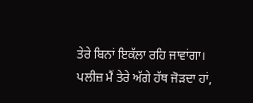ਤੇਰੇ ਬਿਨਾਂ ਇਕੱਲਾ ਰਹਿ ਜਾਵਾਂਗਾ। ਪਲੀਜ਼ ਮੈਂ ਤੇਰੇ ਅੱਗੇ ਹੱਥ ਜੋੜਦਾ ਹਾਂ,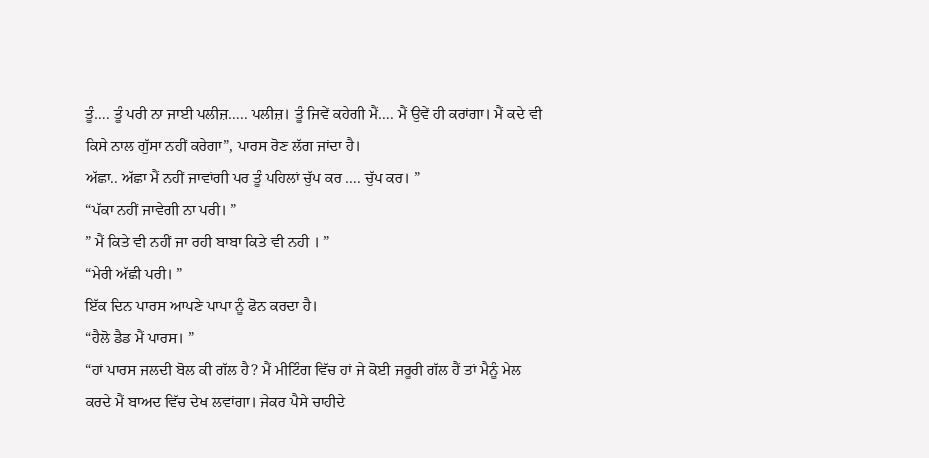ਤੂੰ…. ਤੂੰ ਪਰੀ ਨਾ ਜਾਈ ਪਲੀਜ਼….. ਪਲੀਜ਼। ਤੂੰ ਜਿਵੇਂ ਕਹੇਗੀ ਮੈਂ…. ਮੈਂ ਉਵੇਂ ਹੀ ਕਰਾਂਗਾ। ਮੈਂ ਕਦੇ ਵੀ ਕਿਸੇ ਨਾਲ ਗੁੱਸਾ ਨਹੀਂ ਕਰੇਗਾ”, ਪਾਰਸ ਰੋਣ ਲੱਗ ਜਾਂਦਾ ਹੈ।
ਅੱਛਾ.. ਅੱਛਾ ਮੈਂ ਨਹੀਂ ਜਾਵਾਂਗੀ ਪਰ ਤੂੰ ਪਹਿਲਾਂ ਚੁੱਪ ਕਰ …. ਚੁੱਪ ਕਰ। ”
“ਪੱਕਾ ਨਹੀਂ ਜਾਵੇਗੀ ਨਾ ਪਰੀ। ”
” ਮੈਂ ਕਿਤੇ ਵੀ ਨਹੀਂ ਜਾ ਰਹੀ ਬਾਬਾ ਕਿਤੇ ਵੀ ਨਹੀ । ”
“ਮੇਰੀ ਅੱਛੀ ਪਰੀ। ”
ਇੱਕ ਦਿਨ ਪਾਰਸ ਆਪਣੇ ਪਾਪਾ ਨੂੰ ਫੋਨ ਕਰਦਾ ਹੈ।
“ਹੈਲੋ ਡੈਡ ਮੈਂ ਪਾਰਸ। ”
“ਹਾਂ ਪਾਰਸ ਜਲਦੀ ਬੋਲ ਕੀ ਗੱਲ ਹੈ? ਮੈਂ ਮੀਟਿੰਗ ਵਿੱਚ ਹਾਂ ਜੇ ਕੋਈ ਜਰੂਰੀ ਗੱਲ ਹੈਂ ਤਾਂ ਮੈਨੂੰ ਮੇਲ ਕਰਦੇ ਮੈਂ ਬਾਅਦ ਵਿੱਚ ਦੇਖ ਲਵਾਂਗਾ। ਜੇਕਰ ਪੈਸੇ ਚਾਹੀਦੇ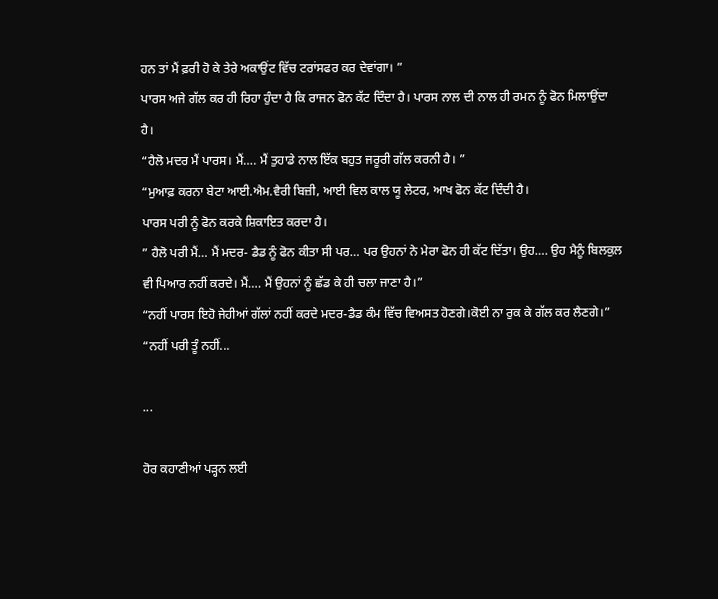ਹਨ ਤਾਂ ਮੈਂ ਫ਼ਰੀ ਹੋ ਕੇ ਤੇਰੇ ਅਕਾਉਂਟ ਵਿੱਚ ਟਰਾਂਸਫਰ ਕਰ ਦੇਵਾਂਗਾ। ”
ਪਾਰਸ ਅਜੇ ਗੱਲ ਕਰ ਹੀ ਰਿਹਾ ਹੁੰਦਾ ਹੈ ਕਿ ਰਾਜਨ ਫੋਨ ਕੱਟ ਦਿੰਦਾ ਹੈ। ਪਾਰਸ ਨਾਲ ਦੀ ਨਾਲ ਹੀ ਰਮਨ ਨੂੰ ਫੋਨ ਮਿਲਾਉਂਦਾ ਹੈ।
“ਹੈਲੋ ਮਦਰ ਮੈਂ ਪਾਰਸ। ਮੈਂ…. ਮੈਂ ਤੁਹਾਡੇ ਨਾਲ ਇੱਕ ਬਹੁਤ ਜਰੂਰੀ ਗੱਲ ਕਰਨੀ ਹੈ। ”
“ਮੁਆਫ਼ ਕਰਨਾ ਬੇਟਾ ਆਈ.ਐਮ.ਵੈਰੀ ਬਿਜ਼ੀ, ਆਈ ਵਿਲ ਕਾਲ ਯੂ ਲੇਟਰ, ਆਖ ਫੋਨ ਕੱਟ ਦਿੰਦੀ ਹੈ।
ਪਾਰਸ ਪਰੀ ਨੂੰ ਫੋਨ ਕਰਕੇ ਸ਼ਿਕਾਇਤ ਕਰਦਾ ਹੈ।
” ਹੈਲੋ ਪਰੀ ਮੈਂ… ਮੈਂ ਮਦਰ- ਡੈਡ ਨੂੰ ਫੋਨ ਕੀਤਾ ਸੀ ਪਰ… ਪਰ ਉਹਨਾਂ ਨੇ ਮੇਰਾ ਫੋਨ ਹੀ ਕੱਟ ਦਿੱਤਾ। ਉਹ…. ਉਹ ਮੈਨੂੰ ਬਿਲਕੁਲ ਵੀ ਪਿਆਰ ਨਹੀਂ ਕਰਦੇ। ਮੈਂ…. ਮੈਂ ਉਹਨਾਂ ਨੂੰ ਛੱਡ ਕੇ ਹੀ ਚਲਾ ਜਾਣਾ ਹੈ।”
“ਨਹੀਂ ਪਾਰਸ ਇਹੋ ਜੇਹੀਆਂ ਗੱਲਾਂ ਨਹੀਂ ਕਰਦੇ ਮਦਰ-ਡੈਡ ਕੰਮ ਵਿੱਚ ਵਿਅਸਤ ਹੋਣਗੇ।ਕੋਈ ਨਾ ਰੁਕ ਕੇ ਗੱਲ ਕਰ ਲੈਣਗੇ।”
“ਨਹੀਂ ਪਰੀ ਤੂੰ ਨਹੀਂ...

...

ਹੋਰ ਕਹਾਣੀਆਂ ਪੜ੍ਹਨ ਲਈ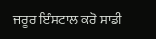ਜਰੂਰ ਇੰਸਟਾਲ ਕਰੋ ਸਾਡੀ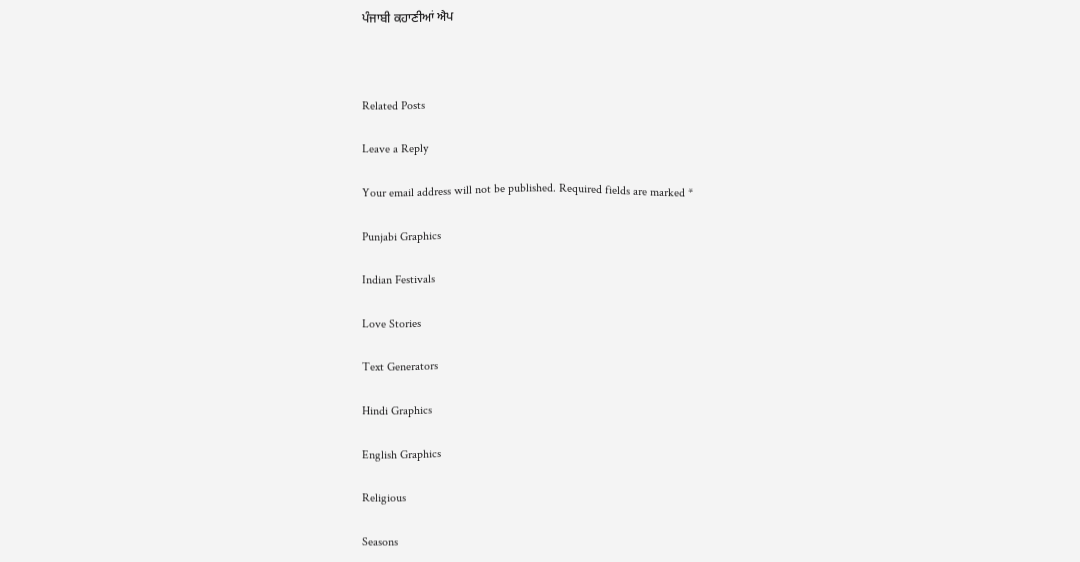ਪੰਜਾਬੀ ਕਹਾਣੀਆਂ ਐਪ



Related Posts

Leave a Reply

Your email address will not be published. Required fields are marked *

Punjabi Graphics

Indian Festivals

Love Stories

Text Generators

Hindi Graphics

English Graphics

Religious

Seasons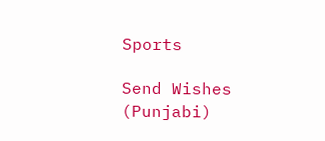Sports

Send Wishes (Punjabi)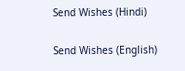Send Wishes (Hindi)

Send Wishes (English)